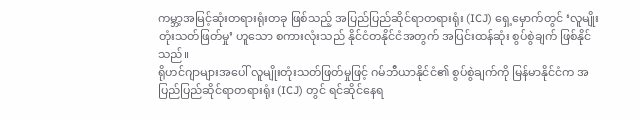ကမ္ဘာ့အမြင့်ဆုံးတရားရုံးတခု ဖြစ်သည့် အပြည်ပြည်ဆိုင်ရာတရားရုံး (ICJ) ရှေ့မှောက်တွင် ‘လူမျိုးတုံးသတ်ဖြတ်မှု’ ဟူသော စကားလုံးသည် နိုင်ငံတနိုင်ငံအတွက် အပြင်းထန်ဆုံး စွပ်စွဲချက် ဖြစ်နိုင်သည်။
ရိုဟင်ဂျာများအပေါ် လူမျိုးတုံးသတ်ဖြတ်မှုဖြင့် ဂမ်ဘီယာနိုင်ငံ၏ စွပ်စွဲချက်ကို မြန်မာနိုင်ငံက အပြည်ပြည်ဆိုင်ရာတရားရုံး (ICJ) တွင် ရင်ဆိုင်နေရ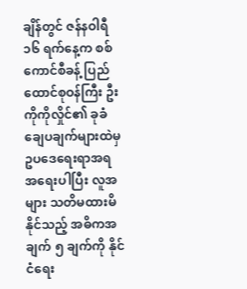ချိန်တွင် ဇန်နဝါရီ ၁၆ ရက်နေ့က စစ်ကောင်စီခန့် ပြည်ထောင်စုဝန်ကြီး ဦးကိုကိုလှိုင်၏ ခုခံချေပချက်များထဲမှ ဥပဒေရေးရာအရ အရေးပါပြီး လူအများ သတိမထားမိနိုင်သည့် အဓိကအချက် ၅ ချက်ကို နိုင်ငံရေး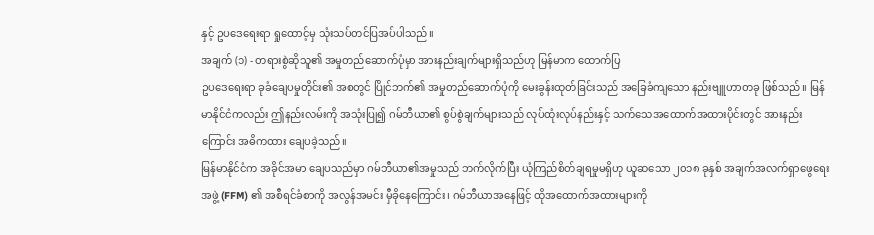နှင့် ဥပဒေရေးရာ ရှုထောင့်မှ သုံးသပ်တင်ပြအပ်ပါသည်။
အချက် (၁) - တရားစွဲဆိုသူ၏ အမှုတည်ဆောက်ပုံမှာ အားနည်းချက်များရှိသည်ဟု မြန်မာက ထောက်ပြ
ဥပဒေရေးရာ ခုခံချေပမှုတိုင်း၏ အစတွင် ပြိုင်ဘက်၏ အမှုတည်ဆောက်ပုံကို မေးခွန်းထုတ်ခြင်းသည် အခြေခံကျသော နည်းဗျူဟာတခု ဖြစ်သည်။ မြန်မာနိုင်ငံကလည်း ဤနည်းလမ်းကို အသုံးပြု၍ ဂမ်ဘီယာ၏ စွပ်စွဲချက်များသည် လုပ်ထုံးလုပ်နည်းနှင့် သက်သေအထောက်အထားပိုင်းတွင် အားနည်းကြောင်း အဓိကထား ချေပခဲ့သည်။
မြန်မာနိုင်ငံက အခိုင်အမာ ချေပသည်မှာ ဂမ်ဘီယာ၏အမှုသည် ဘက်လိုက်ပြီး ယုံကြည်စိတ်ချရမှုမရှိဟု ယူဆသော ၂၀၁၈ ခုနှစ် အချက်အလက်ရှာဖွေရေးအဖွဲ့ (FFM) ၏ အစီရင်ခံစာကို အလွန်အမင်း မှီခိုနေကြောင်း၊ ဂမ်ဘီယာအနေဖြင့် ထိုအထောက်အထားများကို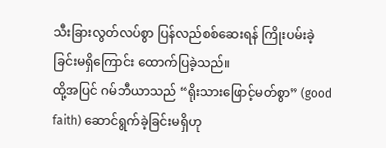သီးခြားလွတ်လပ်စွာ ပြန်လည်စစ်ဆေးရန် ကြိုးပမ်းခဲ့ခြင်းမရှိကြောင်း ထောက်ပြခဲ့သည်။
ထို့အပြင် ဂမ်ဘီယာသည် “ရိုးသားဖြောင့်မတ်စွာ” (good faith) ဆောင်ရွက်ခဲ့ခြင်းမရှိဟု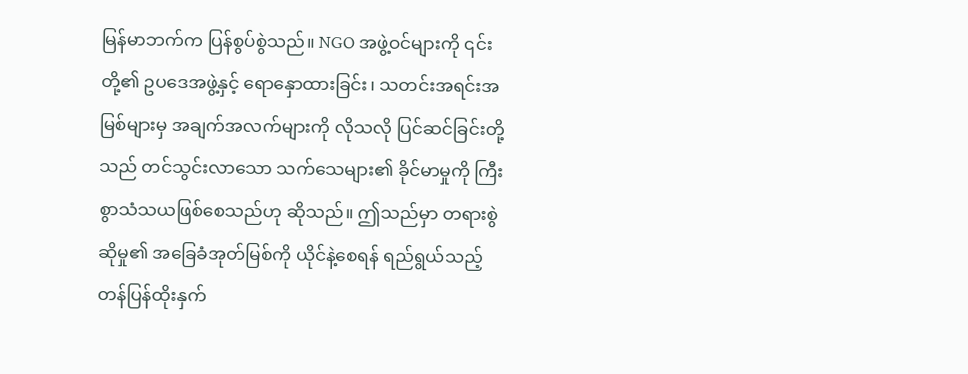မြန်မာဘက်က ပြန်စွပ်စွဲသည်။ NGO အဖွဲ့ဝင်များကို ၎င်းတို့၏ ဥပဒေအဖွဲ့နှင့် ရောနှောထားခြင်း၊ သတင်းအရင်းအမြစ်များမှ အချက်အလက်များကို လိုသလို ပြင်ဆင်ခြင်းတို့သည် တင်သွင်းလာသော သက်သေများ၏ ခိုင်မာမှုကို ကြီးစွာသံသယဖြစ်စေသည်ဟု ဆိုသည်။ ဤသည်မှာ တရားစွဲဆိုမှု၏ အခြေခံအုတ်မြစ်ကို ယိုင်နဲ့စေရန် ရည်ရွယ်သည့် တန်ပြန်ထိုးနှက်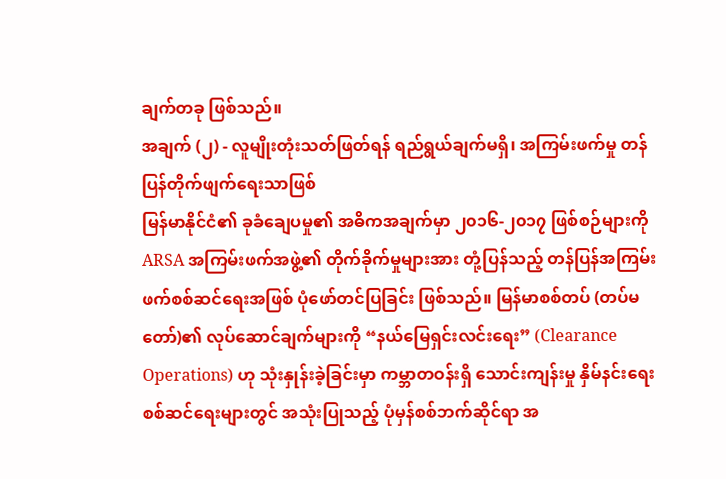ချက်တခု ဖြစ်သည်။
အချက် (၂) - လူမျိုးတုံးသတ်ဖြတ်ရန် ရည်ရွယ်ချက်မရှိ၊ အကြမ်းဖက်မှု တန်ပြန်တိုက်ဖျက်ရေးသာဖြစ်
မြန်မာနိုင်ငံ၏ ခုခံချေပမှု၏ အဓိကအချက်မှာ ၂၀၁၆-၂၀၁၇ ဖြစ်စဉ်များကို ARSA အကြမ်းဖက်အဖွဲ့၏ တိုက်ခိုက်မှုများအား တုံ့ပြန်သည့် တန်ပြန်အကြမ်းဖက်စစ်ဆင်ရေးအဖြစ် ပုံဖော်တင်ပြခြင်း ဖြစ်သည်။ မြန်မာစစ်တပ် (တပ်မတော်)၏ လုပ်ဆောင်ချက်များကို “နယ်မြေရှင်းလင်းရေး” (Clearance Operations) ဟု သုံးနှုန်းခဲ့ခြင်းမှာ ကမ္ဘာတဝန်းရှိ သောင်းကျန်းမှု နှိမ်နင်းရေး စစ်ဆင်ရေးများတွင် အသုံးပြုသည့် ပုံမှန်စစ်ဘက်ဆိုင်ရာ အ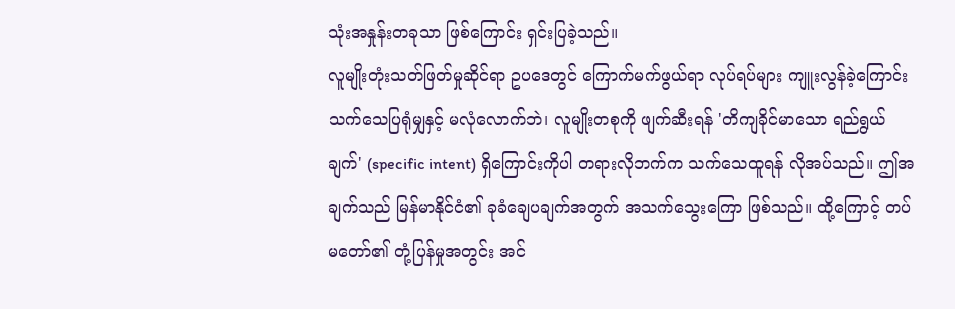သုံးအနှုန်းတခုသာ ဖြစ်ကြောင်း ရှင်းပြခဲ့သည်။
လူမျိုးတုံးသတ်ဖြတ်မှုဆိုင်ရာ ဥပဒေတွင် ကြောက်မက်ဖွယ်ရာ လုပ်ရပ်များ ကျူးလွန်ခဲ့ကြောင်း သက်သေပြရုံမျှနှင့် မလုံလောက်ဘဲ၊ လူမျိုးတစုကို ဖျက်ဆီးရန် 'တိကျခိုင်မာသော ရည်ရွယ်ချက်' (specific intent) ရှိကြောင်းကိုပါ တရားလိုဘက်က သက်သေထူရန် လိုအပ်သည်။ ဤအချက်သည် မြန်မာနိုင်ငံ၏ ခုခံချေပချက်အတွက် အသက်သွေးကြော ဖြစ်သည်။ ထို့ကြောင့် တပ်မတော်၏ တုံ့ပြန်မှုအတွင်း အင်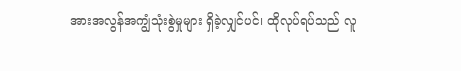အားအလွန်အကျွံသုံးစွဲမှုများ ရှိခဲ့လျှင်ပင်၊ ထိုလုပ်ရပ်သည် လူ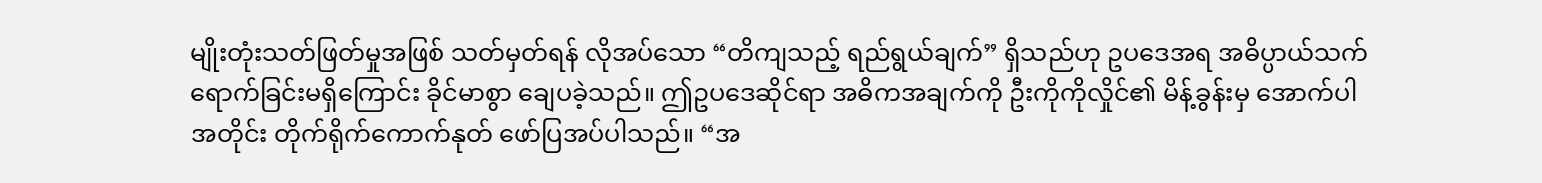မျိုးတုံးသတ်ဖြတ်မှုအဖြစ် သတ်မှတ်ရန် လိုအပ်သော “တိကျသည့် ရည်ရွယ်ချက်” ရှိသည်ဟု ဥပဒေအရ အဓိပ္ပာယ်သက်ရောက်ခြင်းမရှိကြောင်း ခိုင်မာစွာ ချေပခဲ့သည်။ ဤဥပဒေဆိုင်ရာ အဓိကအချက်ကို ဦးကိုကိုလှိုင်၏ မိန့်ခွန်းမှ အောက်ပါအတိုင်း တိုက်ရိုက်ကောက်နုတ် ဖော်ပြအပ်ပါသည်။ “အ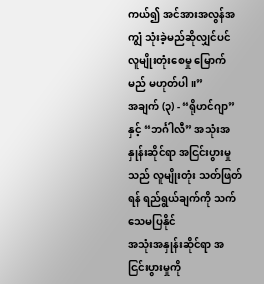ကယ်၍ အင်အားအလွန်အကျွံ သုံးခဲ့မည်ဆိုလျှင်ပင် လူမျိုးတုံးစေမှု မြောက်မည် မဟုတ်ပါ။”
အချက် (၃) - “ရိုဟင်ဂျာ” နှင့် “ဘင်္ဂါလီ” အသုံးအနှုန်းဆိုင်ရာ အငြင်းပွားမှုသည် လူမျိုးတုံး သတ်ဖြတ်ရန် ရည်ရွယ်ချက်ကို သက်သေမပြနိုင်
အသုံးအနှုန်းဆိုင်ရာ အငြင်းပွားမှုကို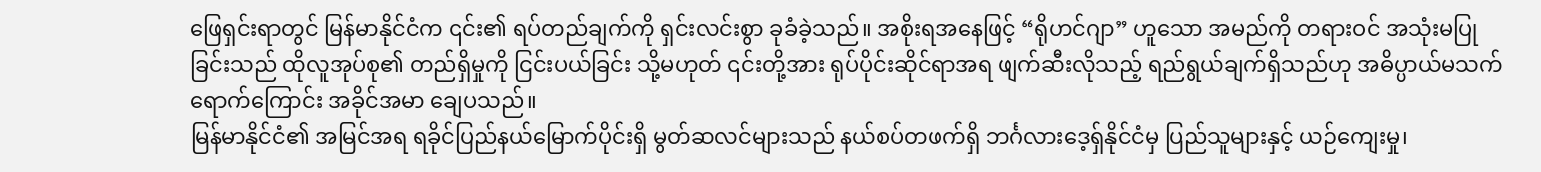ဖြေရှင်းရာတွင် မြန်မာနိုင်ငံက ၎င်း၏ ရပ်တည်ချက်ကို ရှင်းလင်းစွာ ခုခံခဲ့သည်။ အစိုးရအနေဖြင့် “ရိုဟင်ဂျာ” ဟူသော အမည်ကို တရားဝင် အသုံးမပြုခြင်းသည် ထိုလူအုပ်စု၏ တည်ရှိမှုကို ငြင်းပယ်ခြင်း သို့မဟုတ် ၎င်းတို့အား ရုပ်ပိုင်းဆိုင်ရာအရ ဖျက်ဆီးလိုသည့် ရည်ရွယ်ချက်ရှိသည်ဟု အဓိပ္ပာယ်မသက်ရောက်ကြောင်း အခိုင်အမာ ချေပသည်။
မြန်မာနိုင်ငံ၏ အမြင်အရ ရခိုင်ပြည်နယ်မြောက်ပိုင်းရှိ မွတ်ဆလင်များသည် နယ်စပ်တဖက်ရှိ ဘင်္ဂလားဒေ့ရှ်နိုင်ငံမှ ပြည်သူများနှင့် ယဉ်ကျေးမှု၊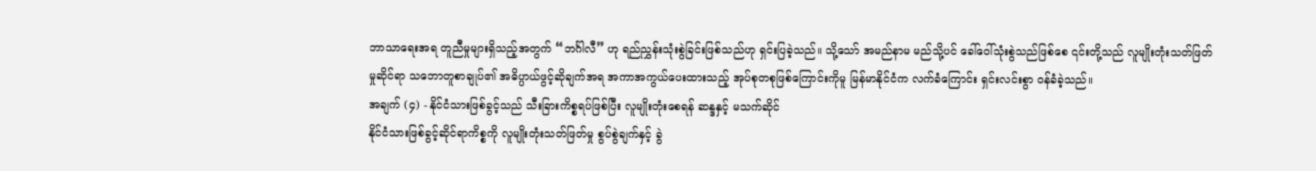ဘာသာရေးအရ တူညီမှုများရှိသည့်အတွက် “ဘင်္ဂါလီ” ဟု ရည်ညွှန်းသုံးစွဲခြင်းဖြစ်သည်ဟု ရှင်းပြခဲ့သည်။ သို့သော် အမည်နာမ မည်သို့ပင် ခေါ်ဝေါ်သုံးစွဲသည်ဖြစ်စေ ၎င်းတို့သည် လူမျိုးတုံးသတ်ဖြတ်မှုဆိုင်ရာ သဘောတူစာချုပ်၏ အဓိပ္ပာယ်ဖွင့်ဆိုချက်အရ အကာအကွယ်ပေးထားသည့် အုပ်စုတစုဖြစ်ကြောင်းကိုမူ မြန်မာနိုင်ငံက လက်ခံကြောင်း ရှင်းလင်းစွာ ဝန်ခံခဲ့သည်။
အချက် (၄) - နိုင်ငံသားဖြစ်ခွင့်သည် သီးခြားကိစ္စရပ်ဖြစ်ပြီး လူမျိုးတုံးစေရန် ဆန္ဒနှင့် မသက်ဆိုင်
နိုင်ငံသားဖြစ်ခွင့်ဆိုင်ရာကိစ္စကို လူမျိုးတုံးသတ်ဖြတ်မှု စွပ်စွဲချက်နှင့် ခွဲ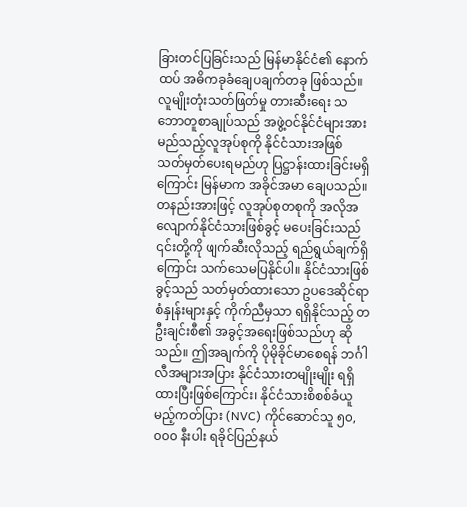ခြားတင်ပြခြင်းသည် မြန်မာနိုင်ငံ၏ နောက်ထပ် အဓိကခုခံချေပချက်တခု ဖြစ်သည်။ လူမျိုးတုံးသတ်ဖြတ်မှု တားဆီးရေး သဘောတူစာချုပ်သည် အဖွဲ့ဝင်နိုင်ငံများအား မည်သည့်လူအုပ်စုကို နိုင်ငံသားအဖြစ် သတ်မှတ်ပေးရမည်ဟု ပြဋ္ဌာန်းထားခြင်းမရှိကြောင်း မြန်မာက အခိုင်အမာ ချေပသည်။
တနည်းအားဖြင့် လူအုပ်စုတစုကို အလိုအလျောက်နိုင်ငံသားဖြစ်ခွင့် မပေးခြင်းသည် ၎င်းတို့ကို ဖျက်ဆီးလိုသည့် ရည်ရွယ်ချက်ရှိကြောင်း သက်သေမပြနိုင်ပါ။ နိုင်ငံသားဖြစ်ခွင့်သည် သတ်မှတ်ထားသော ဥပဒေဆိုင်ရာ စံနှုန်းများနှင့် ကိုက်ညီမှသာ ရရှိနိုင်သည့် တဦးချင်းစီ၏ အခွင့်အရေးဖြစ်သည်ဟု ဆိုသည်။ ဤအချက်ကို ပိုမိုခိုင်မာစေရန် ဘင်္ဂါလီအများအပြား နိုင်ငံသားတမျိုးမျိုး ရရှိထားပြီးဖြစ်ကြောင်း၊ နိုင်ငံသားစိစစ်ခံယူမည့်ကတ်ပြား (NVC) ကိုင်ဆောင်သူ ၅၀,၀၀၀ နီးပါး ရခိုင်ပြည်နယ်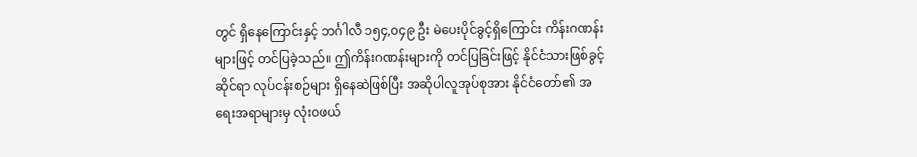တွင် ရှိနေကြောင်းနှင့် ဘင်္ဂါလီ ၁၅၄,၀၄၉ ဦး မဲပေးပိုင်ခွင့်ရှိကြောင်း ကိန်းဂဏန်းများဖြင့် တင်ပြခဲ့သည်။ ဤကိန်းဂဏန်းများကို တင်ပြခြင်းဖြင့် နိုင်ငံသားဖြစ်ခွင့်ဆိုင်ရာ လုပ်ငန်းစဉ်များ ရှိနေဆဲဖြစ်ပြီး အဆိုပါလူအုပ်စုအား နိုင်ငံတော်၏ အရေးအရာများမှ လုံးဝဖယ်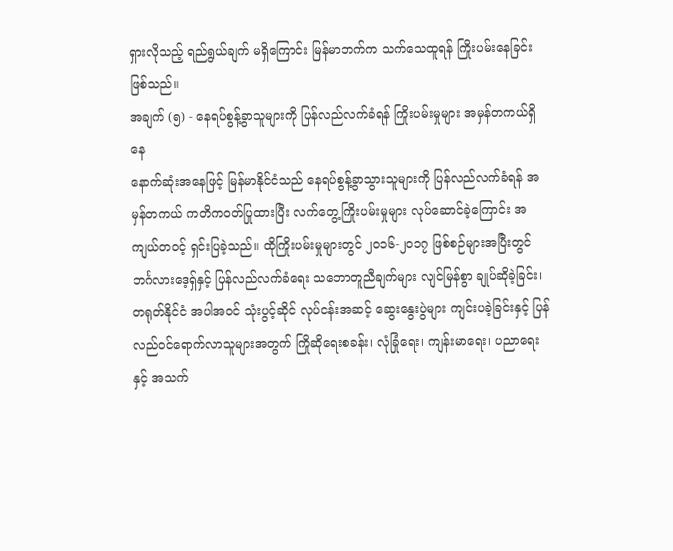ရှားလိုသည့် ရည်ရွယ်ချက် မရှိကြောင်း မြန်မာဘက်က သက်သေထူရန် ကြိုးပမ်းနေခြင်း ဖြစ်သည်။
အချက် (၅) - နေရပ်စွန့်ခွာသူများကို ပြန်လည်လက်ခံရန် ကြိုးပမ်းမှုများ အမှန်တကယ်ရှိနေ
နောက်ဆုံးအနေဖြင့် မြန်မာနိုင်ငံသည် နေရပ်စွန့်ခွာသွားသူများကို ပြန်လည်လက်ခံရန် အမှန်တကယ် ကတိကဝတ်ပြုထားပြီး လက်တွေ့ကြိုးပမ်းမှုများ လုပ်ဆောင်ခဲ့ကြောင်း အကျယ်တဝင့် ရှင်းပြခဲ့သည်။ ထိုကြိုးပမ်းမှုများတွင် ၂၀၁၆-၂၀၁၇ ဖြစ်စဉ်များအပြီးတွင် ဘင်္ဂလားဒေ့ရှ်နှင့် ပြန်လည်လက်ခံရေး သဘောတူညီချက်များ လျင်မြန်စွာ ချုပ်ဆိုခဲ့ခြင်း၊ တရုတ်နိုင်ငံ အပါအဝင် သုံးပွင့်ဆိုင် လုပ်ငန်းအဆင့် ဆွေးနွေးပွဲများ ကျင်းပခဲ့ခြင်းနှင့် ပြန်လည်ဝင်ရောက်လာသူများအတွက် ကြိုဆိုရေးစခန်း၊ လုံခြုံရေး၊ ကျန်းမာရေး၊ ပညာရေးနှင့် အသက်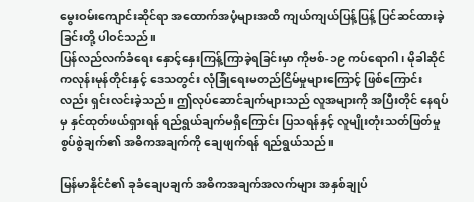မွေးဝမ်းကျောင်းဆိုင်ရာ အထောက်အပံ့များအထိ ကျယ်ကျယ်ပြန့်ပြန့် ပြင်ဆင်ထားခဲ့ခြင်းတို့ ပါဝင်သည်။
ပြန်လည်လက်ခံရေး နှောင့်နှေးကြန့်ကြာခဲ့ရခြင်းမှာ ကိုဗစ်-၁၉ ကပ်ရောဂါ၊ မိုခါဆိုင်ကလုန်းမုန်တိုင်းနှင့် ဒေသတွင်း လုံခြုံရေးမတည်ငြိမ်မှုများကြောင့် ဖြစ်ကြောင်းလည်း ရှင်းလင်းခဲ့သည်။ ဤလုပ်ဆောင်ချက်များသည် လူအများကို အပြီးတိုင် နေရပ်မှ နှင်ထုတ်ဖယ်ရှားရန် ရည်ရွယ်ချက်မရှိကြောင်း ပြသရန်နှင့် လူမျိုးတုံးသတ်ဖြတ်မှု စွပ်စွဲချက်၏ အဓိကအချက်ကို ချေဖျက်ရန် ရည်ရွယ်သည်။

မြန်မာနိုင်ငံ၏ ခုခံချေပချက် အဓိကအချက်အလက်များ အနှစ်ချုပ်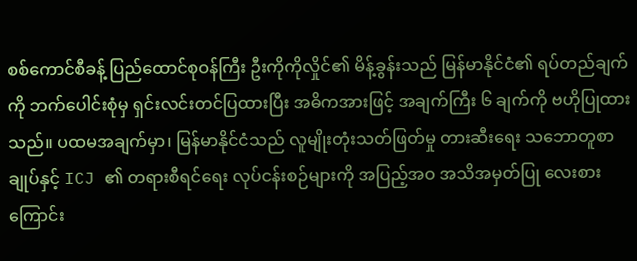စစ်ကောင်စီခန့် ပြည်ထောင်စုဝန်ကြီး ဦးကိုကိုလှိုင်၏ မိန့်ခွန်းသည် မြန်မာနိုင်ငံ၏ ရပ်တည်ချက်ကို ဘက်ပေါင်းစုံမှ ရှင်းလင်းတင်ပြထားပြီး အဓိကအားဖြင့် အချက်ကြီး ၆ ချက်ကို ဗဟိုပြုထားသည်။ ပထမအချက်မှာ၊ မြန်မာနိုင်ငံသည် လူမျိုးတုံးသတ်ဖြတ်မှု တားဆီးရေး သဘောတူစာချုပ်နှင့် ICJ ၏ တရားစီရင်ရေး လုပ်ငန်းစဉ်များကို အပြည့်အဝ အသိအမှတ်ပြု လေးစားကြောင်း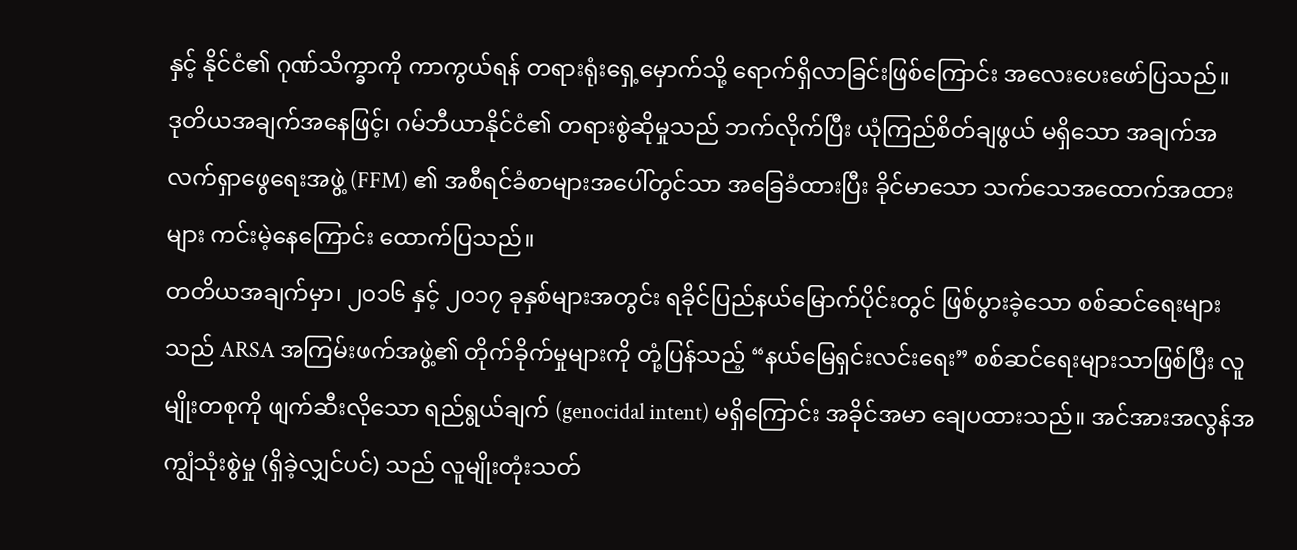နှင့် နိုင်ငံ၏ ဂုဏ်သိက္ခာကို ကာကွယ်ရန် တရားရုံးရှေ့မှောက်သို့ ရောက်ရှိလာခြင်းဖြစ်ကြောင်း အလေးပေးဖော်ပြသည်။
ဒုတိယအချက်အနေဖြင့်၊ ဂမ်ဘီယာနိုင်ငံ၏ တရားစွဲဆိုမှုသည် ဘက်လိုက်ပြီး ယုံကြည်စိတ်ချဖွယ် မရှိသော အချက်အလက်ရှာဖွေရေးအဖွဲ့ (FFM) ၏ အစီရင်ခံစာများအပေါ်တွင်သာ အခြေခံထားပြီး ခိုင်မာသော သက်သေအထောက်အထားများ ကင်းမဲ့နေကြောင်း ထောက်ပြသည်။
တတိယအချက်မှာ၊ ၂၀၁၆ နှင့် ၂၀၁၇ ခုနှစ်များအတွင်း ရခိုင်ပြည်နယ်မြောက်ပိုင်းတွင် ဖြစ်ပွားခဲ့သော စစ်ဆင်ရေးများသည် ARSA အကြမ်းဖက်အဖွဲ့၏ တိုက်ခိုက်မှုများကို တုံ့ပြန်သည့် “နယ်မြေရှင်းလင်းရေး” စစ်ဆင်ရေးများသာဖြစ်ပြီး လူမျိုးတစုကို ဖျက်ဆီးလိုသော ရည်ရွယ်ချက် (genocidal intent) မရှိကြောင်း အခိုင်အမာ ချေပထားသည်။ အင်အားအလွန်အကျွံသုံးစွဲမှု (ရှိခဲ့လျှင်ပင်) သည် လူမျိုးတုံးသတ်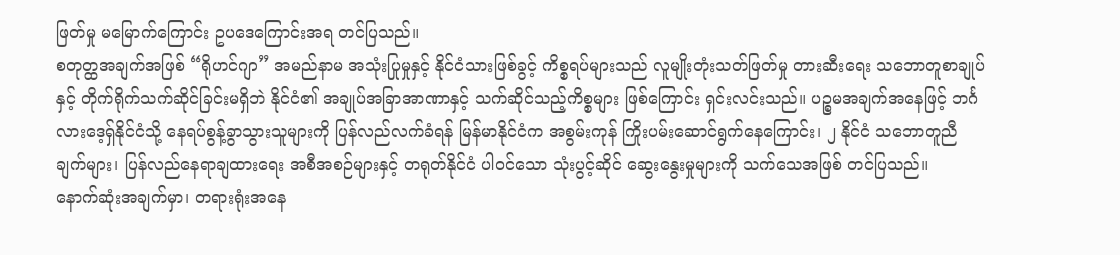ဖြတ်မှု မမြောက်ကြောင်း ဥပဒေကြောင်းအရ တင်ပြသည်။
စတုတ္ထအချက်အဖြစ် “ရိုဟင်ဂျာ” အမည်နာမ အသုံးပြုမှုနှင့် နိုင်ငံသားဖြစ်ခွင့် ကိစ္စရပ်များသည် လူမျိုးတုံးသတ်ဖြတ်မှု တားဆီးရေး သဘောတူစာချုပ်နှင့် တိုက်ရိုက်သက်ဆိုင်ခြင်းမရှိဘဲ နိုင်ငံ၏ အချုပ်အခြာအာဏာနှင့် သက်ဆိုင်သည့်ကိစ္စများ ဖြစ်ကြောင်း ရှင်းလင်းသည်။ ပဉ္စမအချက်အနေဖြင့် ဘင်္ဂလားဒေ့ရှ်နိုင်ငံသို့ နေရပ်စွန့်ခွာသွားသူများကို ပြန်လည်လက်ခံရန် မြန်မာနိုင်ငံက အစွမ်းကုန် ကြိုးပမ်းဆောင်ရွက်နေကြောင်း၊ ၂ နိုင်ငံ သဘောတူညီချက်များ၊ ပြန်လည်နေရာချထားရေး အစီအစဉ်များနှင့် တရုတ်နိုင်ငံ ပါဝင်သော သုံးပွင့်ဆိုင် ဆွေးနွေးမှုများကို သက်သေအဖြစ် တင်ပြသည်။
နောက်ဆုံးအချက်မှာ၊ တရားရုံးအနေ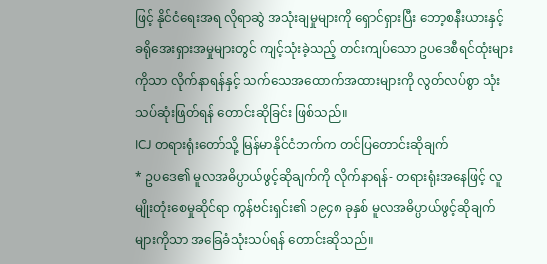ဖြင့် နိုင်ငံရေးအရ လိုရာဆွဲ အသုံးချမှုများကို ရှောင်ရှားပြီး ဘော့စနီးယားနှင့် ခရိုအေးရှားအမှုများတွင် ကျင့်သုံးခဲ့သည့် တင်းကျပ်သော ဥပဒေစီရင်ထုံးများကိုသာ လိုက်နာရန်နှင့် သက်သေအထောက်အထားများကို လွတ်လပ်စွာ သုံးသပ်ဆုံးဖြတ်ရန် တောင်းဆိုခြင်း ဖြစ်သည်။
ICJ တရားရုံးတော်သို့ မြန်မာနိုင်ငံဘက်က တင်ပြတောင်းဆိုချက်
* ဥပဒေ၏ မူလအဓိပ္ပာယ်ဖွင့်ဆိုချက်ကို လိုက်နာရန်- တရားရုံးအနေဖြင့် လူမျိုးတုံးစေမှုဆိုင်ရာ ကွန်ဗင်းရှင်း၏ ၁၉၄၈ ခုနှစ် မူလအဓိပ္ပာယ်ဖွင့်ဆိုချက်များကိုသာ အခြေခံသုံးသပ်ရန် တောင်းဆိုသည်။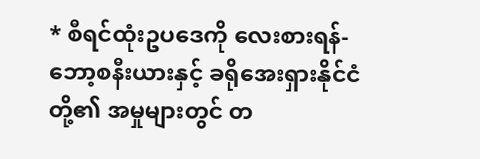* စီရင်ထုံးဥပဒေကို လေးစားရန်- ဘော့စနီးယားနှင့် ခရိုအေးရှားနိုင်ငံတို့၏ အမှုများတွင် တ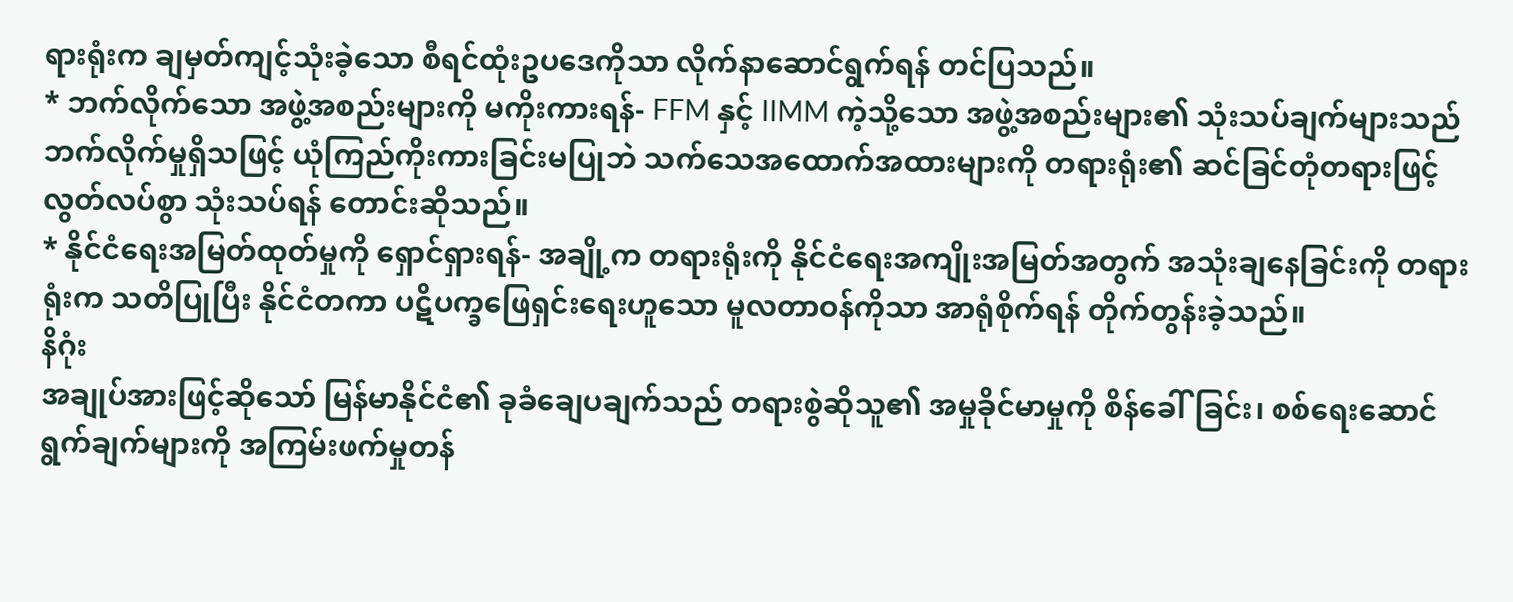ရားရုံးက ချမှတ်ကျင့်သုံးခဲ့သော စီရင်ထုံးဥပဒေကိုသာ လိုက်နာဆောင်ရွက်ရန် တင်ပြသည်။
* ဘက်လိုက်သော အဖွဲ့အစည်းများကို မကိုးကားရန်- FFM နှင့် IIMM ကဲ့သို့သော အဖွဲ့အစည်းများ၏ သုံးသပ်ချက်များသည် ဘက်လိုက်မှုရှိသဖြင့် ယုံကြည်ကိုးကားခြင်းမပြုဘဲ သက်သေအထောက်အထားများကို တရားရုံး၏ ဆင်ခြင်တုံတရားဖြင့် လွတ်လပ်စွာ သုံးသပ်ရန် တောင်းဆိုသည်။
* နိုင်ငံရေးအမြတ်ထုတ်မှုကို ရှောင်ရှားရန်- အချို့က တရားရုံးကို နိုင်ငံရေးအကျိုးအမြတ်အတွက် အသုံးချနေခြင်းကို တရားရုံးက သတိပြုပြီး နိုင်ငံတကာ ပဋိပက္ခဖြေရှင်းရေးဟူသော မူလတာဝန်ကိုသာ အာရုံစိုက်ရန် တိုက်တွန်းခဲ့သည်။
နိဂုံး
အချုပ်အားဖြင့်ဆိုသော် မြန်မာနိုင်ငံ၏ ခုခံချေပချက်သည် တရားစွဲဆိုသူ၏ အမှုခိုင်မာမှုကို စိန်ခေါ်ခြင်း၊ စစ်ရေးဆောင်ရွက်ချက်များကို အကြမ်းဖက်မှုတန်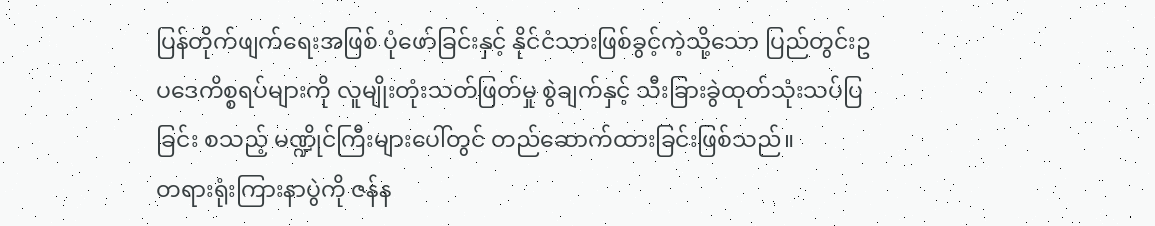ပြန်တိုက်ဖျက်ရေးအဖြစ် ပုံဖော်ခြင်းနှင့် နိုင်ငံသားဖြစ်ခွင့်ကဲ့သို့သော ပြည်တွင်းဥပဒေကိစ္စရပ်များကို လူမျိုးတုံးသတ်ဖြတ်မှု စွဲချက်နှင့် သီးခြားခွဲထုတ်သုံးသပ်ပြခြင်း စသည့် မဏ္ဍိုင်ကြီးများပေါ်တွင် တည်ဆောက်ထားခြင်းဖြစ်သည်။
တရားရုံးကြားနာပွဲကို ဇန်န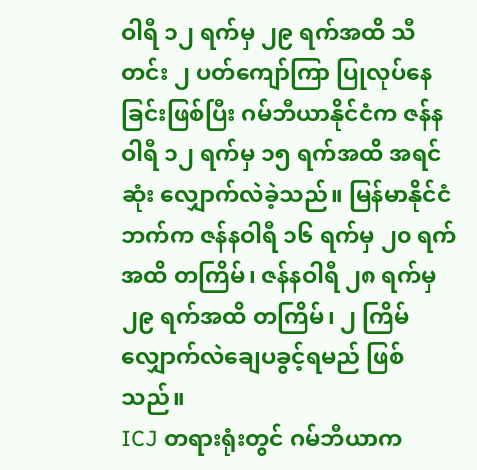ဝါရီ ၁၂ ရက်မှ ၂၉ ရက်အထိ သီတင်း ၂ ပတ်ကျော်ကြာ ပြုလုပ်နေခြင်းဖြစ်ပြီး ဂမ်ဘီယာနိုင်ငံက ဇန်နဝါရီ ၁၂ ရက်မှ ၁၅ ရက်အထိ အရင်ဆုံး လျှောက်လဲခဲ့သည်။ မြန်မာနိုင်ငံဘက်က ဇန်နဝါရီ ၁၆ ရက်မှ ၂၀ ရက်အထိ တကြိမ်၊ ဇန်နဝါရီ ၂၈ ရက်မှ ၂၉ ရက်အထိ တကြိမ်၊ ၂ ကြိမ် လျှောက်လဲချေပခွင့်ရမည် ဖြစ်သည်။
ICJ တရားရုံးတွင် ဂမ်ဘီယာက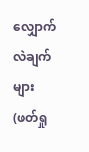လျှောက်လဲချက်များ (ဖတ်ရှု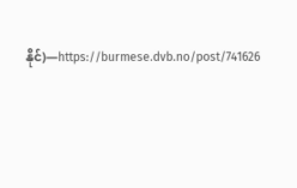နိုင်)—https://burmese.dvb.no/post/741626